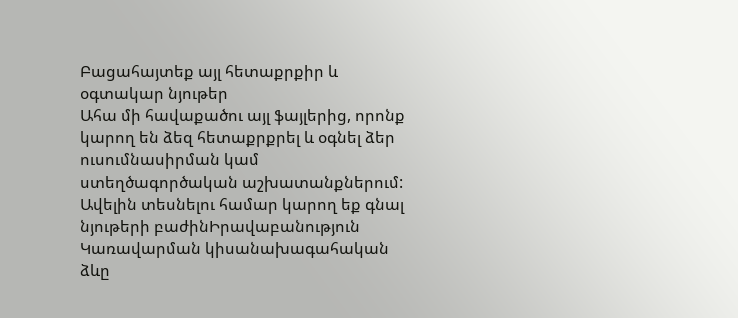Բացահայտեք այլ հետաքրքիր և օգտակար նյութեր
Ահա մի հավաքածու այլ ֆայլերից, որոնք կարող են ձեզ հետաքրքրել և օգնել ձեր ուսումնասիրման կամ ստեղծագործական աշխատանքներում: Ավելին տեսնելու համար կարող եք գնալ նյութերի բաժինԻրավաբանություն
Կառավարման կիսանախագահական ձևը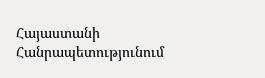Հայաստանի Հանրապետությունում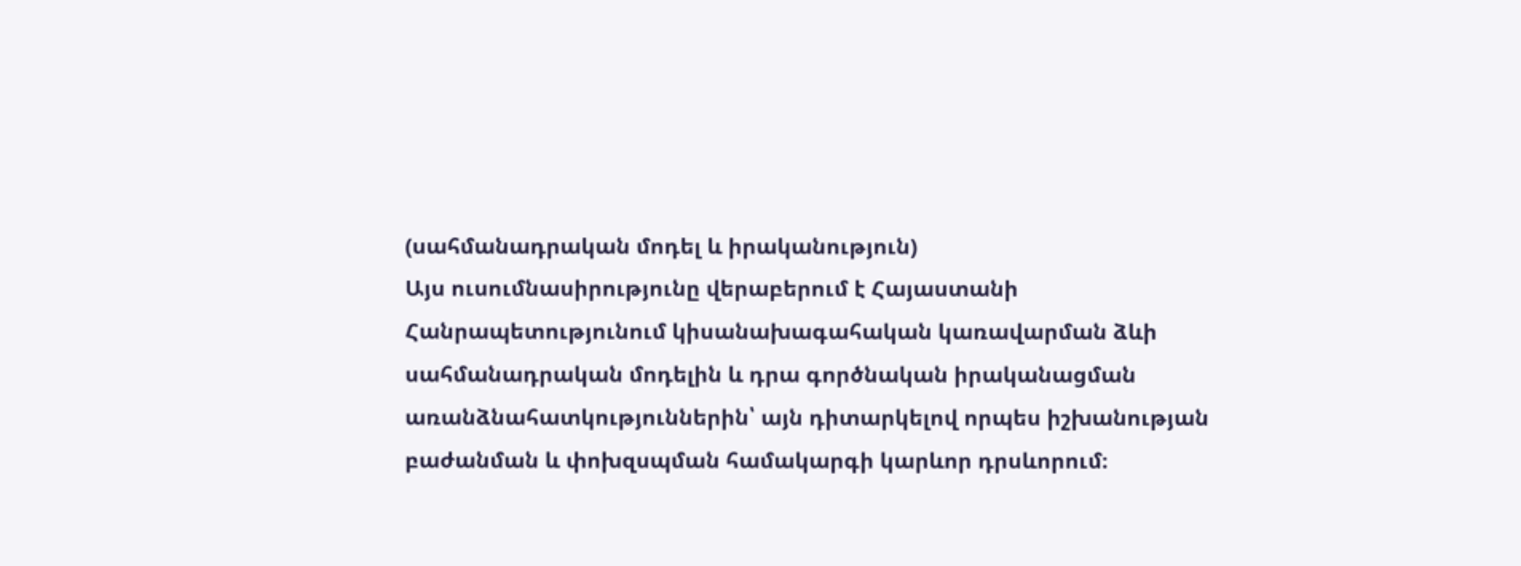(սահմանադրական մոդել և իրականություն)
Այս ուսումնասիրությունը վերաբերում է Հայաստանի Հանրապետությունում կիսանախագահական կառավարման ձևի սահմանադրական մոդելին և դրա գործնական իրականացման առանձնահատկություններին՝ այն դիտարկելով որպես իշխանության բաժանման և փոխզսպման համակարգի կարևոր դրսևորում։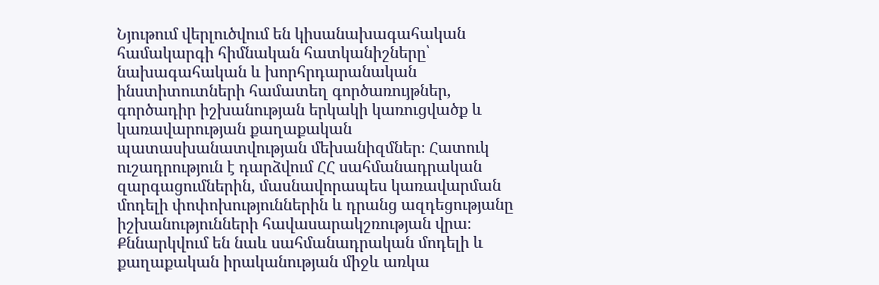Նյութում վերլուծվում են կիսանախագահական համակարգի հիմնական հատկանիշները՝ նախագահական և խորհրդարանական ինստիտուտների համատեղ գործառույթներ, գործադիր իշխանության երկակի կառուցվածք և կառավարության քաղաքական պատասխանատվության մեխանիզմներ։ Հատուկ ուշադրություն է դարձվում ՀՀ սահմանադրական զարգացումներին, մասնավորապես կառավարման մոդելի փոփոխություններին և դրանց ազդեցությանը իշխանությունների հավասարակշռության վրա։ Քննարկվում են նաև սահմանադրական մոդելի և քաղաքական իրականության միջև առկա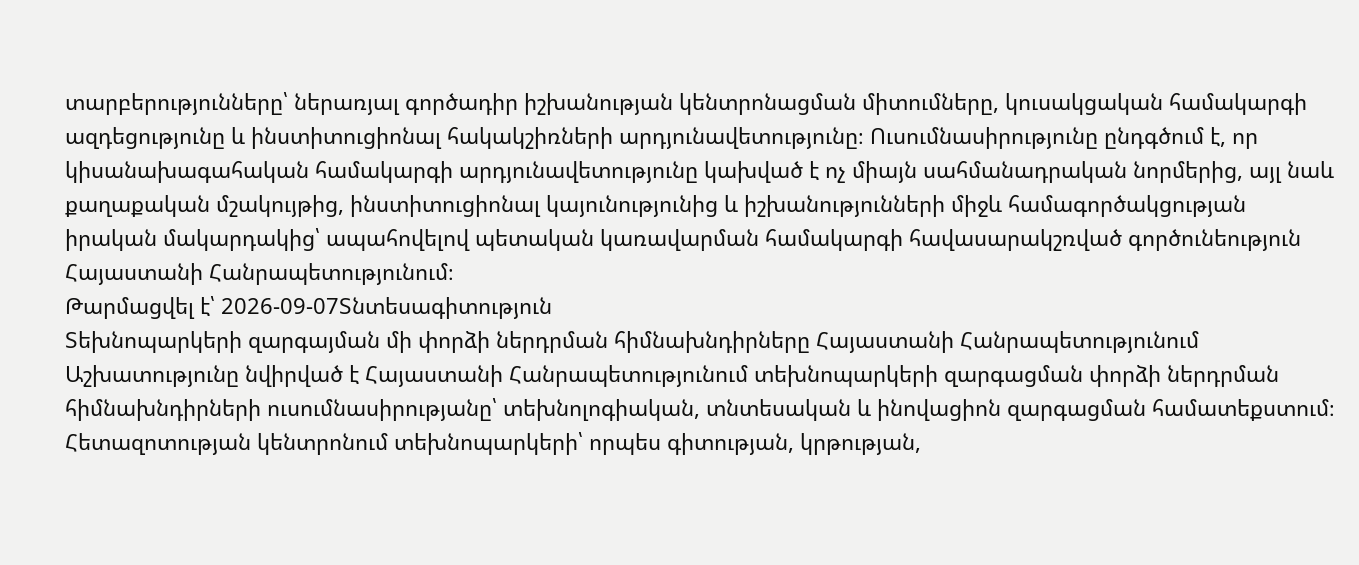տարբերությունները՝ ներառյալ գործադիր իշխանության կենտրոնացման միտումները, կուսակցական համակարգի ազդեցությունը և ինստիտուցիոնալ հակակշիռների արդյունավետությունը։ Ուսումնասիրությունը ընդգծում է, որ կիսանախագահական համակարգի արդյունավետությունը կախված է ոչ միայն սահմանադրական նորմերից, այլ նաև քաղաքական մշակույթից, ինստիտուցիոնալ կայունությունից և իշխանությունների միջև համագործակցության իրական մակարդակից՝ ապահովելով պետական կառավարման համակարգի հավասարակշռված գործունեություն Հայաստանի Հանրապետությունում։
Թարմացվել է՝ 2026-09-07Տնտեսագիտություն
Տեխնոպարկերի զարգայման մի փորձի ներդրման հիմնախնդիրները Հայաստանի Հանրապետությունում
Աշխատությունը նվիրված է Հայաստանի Հանրապետությունում տեխնոպարկերի զարգացման փորձի ներդրման հիմնախնդիրների ուսումնասիրությանը՝ տեխնոլոգիական, տնտեսական և ինովացիոն զարգացման համատեքստում։ Հետազոտության կենտրոնում տեխնոպարկերի՝ որպես գիտության, կրթության,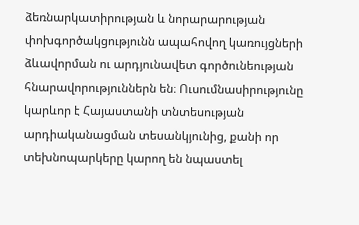ձեռնարկատիրության և նորարարության փոխգործակցությունն ապահովող կառույցների ձևավորման ու արդյունավետ գործունեության հնարավորություններն են։ Ուսումնասիրությունը կարևոր է Հայաստանի տնտեսության արդիականացման տեսանկյունից, քանի որ տեխնոպարկերը կարող են նպաստել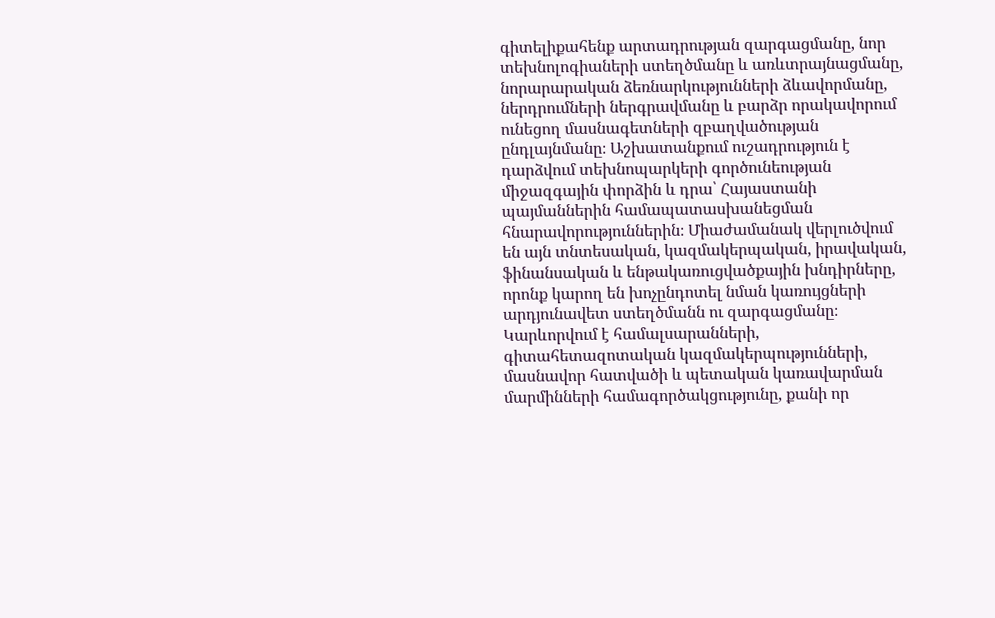գիտելիքահենք արտադրության զարգացմանը, նոր տեխնոլոգիաների ստեղծմանը և առևտրայնացմանը, նորարարական ձեռնարկությունների ձևավորմանը, ներդրումների ներգրավմանը և բարձր որակավորում ունեցող մասնագետների զբաղվածության ընդլայնմանը։ Աշխատանքում ուշադրություն է դարձվում տեխնոպարկերի գործունեության միջազգային փորձին և դրա՝ Հայաստանի պայմաններին համապատասխանեցման հնարավորություններին։ Միաժամանակ վերլուծվում են այն տնտեսական, կազմակերպական, իրավական, ֆինանսական և ենթակառուցվածքային խնդիրները, որոնք կարող են խոչընդոտել նման կառույցների արդյունավետ ստեղծմանն ու զարգացմանը։ Կարևորվում է համալսարանների, գիտահետազոտական կազմակերպությունների, մասնավոր հատվածի և պետական կառավարման մարմինների համագործակցությունը, քանի որ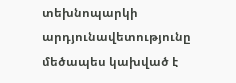տեխնոպարկի արդյունավետությունը մեծապես կախված է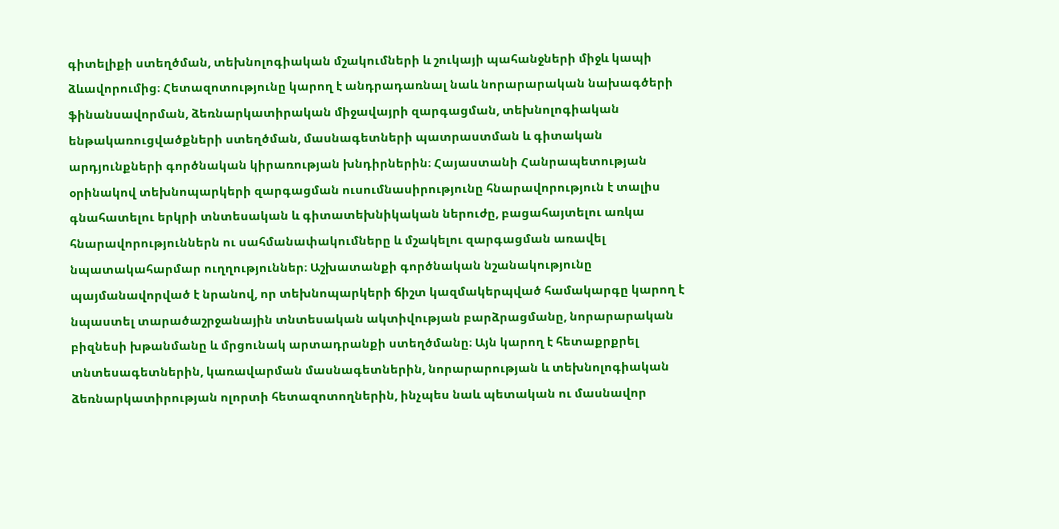գիտելիքի ստեղծման, տեխնոլոգիական մշակումների և շուկայի պահանջների միջև կապի ձևավորումից։ Հետազոտությունը կարող է անդրադառնալ նաև նորարարական նախագծերի ֆինանսավորման, ձեռնարկատիրական միջավայրի զարգացման, տեխնոլոգիական ենթակառուցվածքների ստեղծման, մասնագետների պատրաստման և գիտական արդյունքների գործնական կիրառության խնդիրներին։ Հայաստանի Հանրապետության օրինակով տեխնոպարկերի զարգացման ուսումնասիրությունը հնարավորություն է տալիս գնահատելու երկրի տնտեսական և գիտատեխնիկական ներուժը, բացահայտելու առկա հնարավորություններն ու սահմանափակումները և մշակելու զարգացման առավել նպատակահարմար ուղղություններ։ Աշխատանքի գործնական նշանակությունը պայմանավորված է նրանով, որ տեխնոպարկերի ճիշտ կազմակերպված համակարգը կարող է նպաստել տարածաշրջանային տնտեսական ակտիվության բարձրացմանը, նորարարական բիզնեսի խթանմանը և մրցունակ արտադրանքի ստեղծմանը։ Այն կարող է հետաքրքրել տնտեսագետներին, կառավարման մասնագետներին, նորարարության և տեխնոլոգիական ձեռնարկատիրության ոլորտի հետազոտողներին, ինչպես նաև պետական ու մասնավոր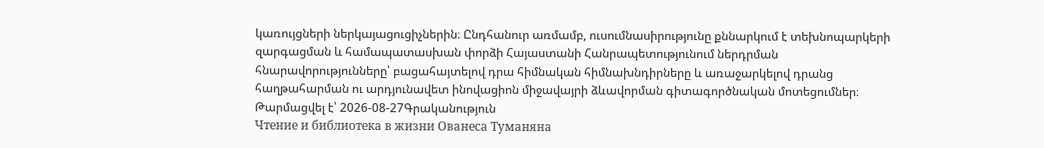կառույցների ներկայացուցիչներին։ Ընդհանուր առմամբ, ուսումնասիրությունը քննարկում է տեխնոպարկերի զարգացման և համապատասխան փորձի Հայաստանի Հանրապետությունում ներդրման հնարավորությունները՝ բացահայտելով դրա հիմնական հիմնախնդիրները և առաջարկելով դրանց հաղթահարման ու արդյունավետ ինովացիոն միջավայրի ձևավորման գիտագործնական մոտեցումներ։
Թարմացվել է՝ 2026-08-27Գրականություն
Чтение и библиотека в жизни Ованеса Туманяна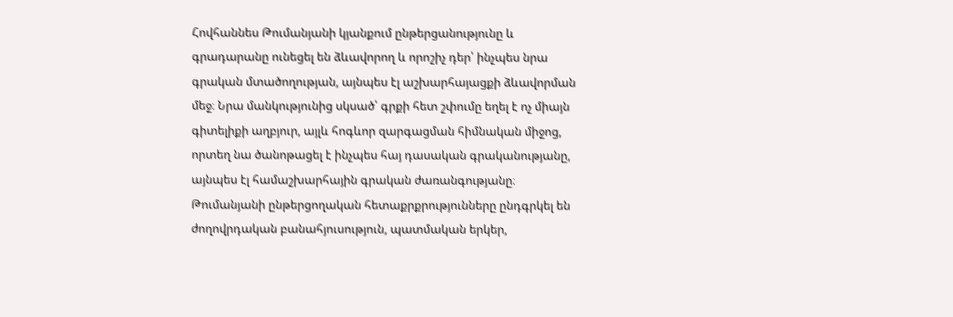Հովհաննես Թումանյանի կյանքում ընթերցանությունը և գրադարանը ունեցել են ձևավորող և որոշիչ դեր՝ ինչպես նրա գրական մտածողության, այնպես էլ աշխարհայացքի ձևավորման մեջ։ Նրա մանկությունից սկսած՝ գրքի հետ շփումը եղել է ոչ միայն գիտելիքի աղբյուր, այլև հոգևոր զարգացման հիմնական միջոց, որտեղ նա ծանոթացել է ինչպես հայ դասական գրականությանը, այնպես էլ համաշխարհային գրական ժառանգությանը։ Թումանյանի ընթերցողական հետաքրքրությունները ընդգրկել են ժողովրդական բանահյուսություն, պատմական երկեր,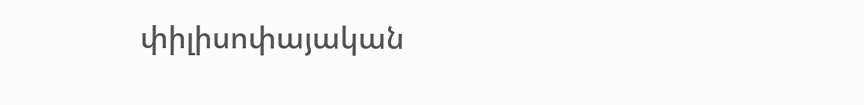փիլիսոփայական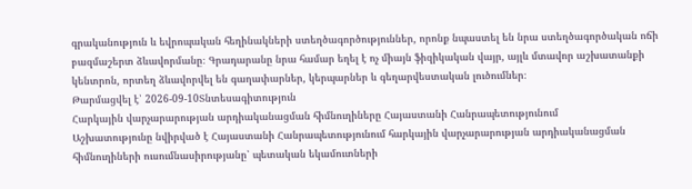գրականություն և եվրոպական հեղինակների ստեղծագործություններ, որոնք նպաստել են նրա ստեղծագործական ոճի բազմաշերտ ձևավորմանը։ Գրադարանը նրա համար եղել է ոչ միայն ֆիզիկական վայր, այլև մտավոր աշխատանքի կենտրոն, որտեղ ձևավորվել են գաղափարներ, կերպարներ և գեղարվեստական լուծումներ։
Թարմացվել է՝ 2026-09-10Տնտեսագիտություն
Հարկային վարչարարության արդիականացման հիմնուղիները Հայաստանի Հանրապետությունում
Աշխատությունը նվիրված է Հայաստանի Հանրապետությունում հարկային վարչարարության արդիականացման հիմնուղիների ուսումնասիրությանը՝ պետական եկամուտների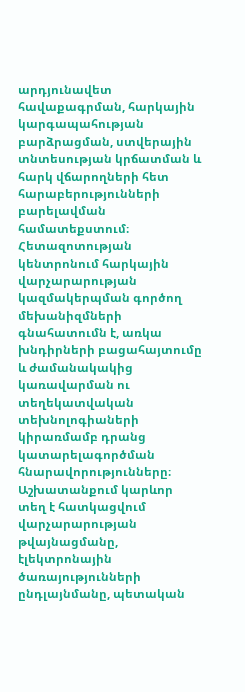արդյունավետ հավաքագրման, հարկային կարգապահության բարձրացման, ստվերային տնտեսության կրճատման և հարկ վճարողների հետ հարաբերությունների բարելավման համատեքստում։ Հետազոտության կենտրոնում հարկային վարչարարության կազմակերպման գործող մեխանիզմների գնահատումն է, առկա խնդիրների բացահայտումը և ժամանակակից կառավարման ու տեղեկատվական տեխնոլոգիաների կիրառմամբ դրանց կատարելագործման հնարավորությունները։ Աշխատանքում կարևոր տեղ է հատկացվում վարչարարության թվայնացմանը, էլեկտրոնային ծառայությունների ընդլայնմանը, պետական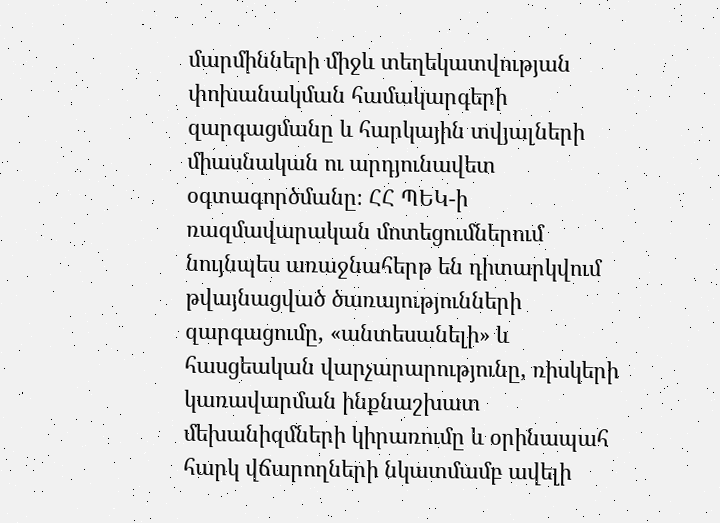մարմինների միջև տեղեկատվության փոխանակման համակարգերի զարգացմանը և հարկային տվյալների միասնական ու արդյունավետ օգտագործմանը։ ՀՀ ՊԵԿ-ի ռազմավարական մոտեցումներում նույնպես առաջնահերթ են դիտարկվում թվայնացված ծառայությունների զարգացումը, «անտեսանելի» և հասցեական վարչարարությունը, ռիսկերի կառավարման ինքնաշխատ մեխանիզմների կիրառումը և օրինապահ հարկ վճարողների նկատմամբ ավելի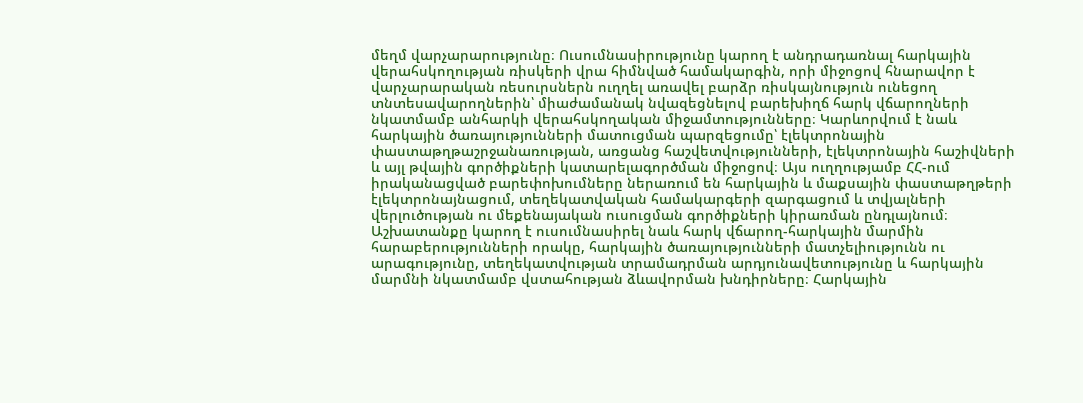մեղմ վարչարարությունը։ Ուսումնասիրությունը կարող է անդրադառնալ հարկային վերահսկողության ռիսկերի վրա հիմնված համակարգին, որի միջոցով հնարավոր է վարչարարական ռեսուրսներն ուղղել առավել բարձր ռիսկայնություն ունեցող տնտեսավարողներին՝ միաժամանակ նվազեցնելով բարեխիղճ հարկ վճարողների նկատմամբ անհարկի վերահսկողական միջամտությունները։ Կարևորվում է նաև հարկային ծառայությունների մատուցման պարզեցումը՝ էլեկտրոնային փաստաթղթաշրջանառության, առցանց հաշվետվությունների, էլեկտրոնային հաշիվների և այլ թվային գործիքների կատարելագործման միջոցով։ Այս ուղղությամբ ՀՀ-ում իրականացված բարեփոխումները ներառում են հարկային և մաքսային փաստաթղթերի էլեկտրոնայնացում, տեղեկատվական համակարգերի զարգացում և տվյալների վերլուծության ու մեքենայական ուսուցման գործիքների կիրառման ընդլայնում։ Աշխատանքը կարող է ուսումնասիրել նաև հարկ վճարող-հարկային մարմին հարաբերությունների որակը, հարկային ծառայությունների մատչելիությունն ու արագությունը, տեղեկատվության տրամադրման արդյունավետությունը և հարկային մարմնի նկատմամբ վստահության ձևավորման խնդիրները։ Հարկային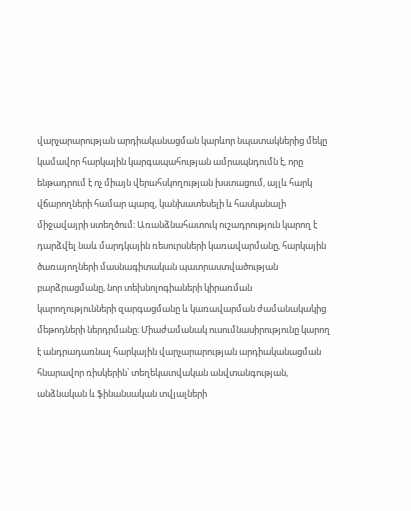վարչարարության արդիականացման կարևոր նպատակներից մեկը կամավոր հարկային կարգապահության ամրապնդումն է, որը ենթադրում է ոչ միայն վերահսկողության խստացում, այլև հարկ վճարողների համար պարզ, կանխատեսելի և հասկանալի միջավայրի ստեղծում։ Առանձնահատուկ ուշադրություն կարող է դարձվել նաև մարդկային ռեսուրսների կառավարմանը, հարկային ծառայողների մասնագիտական պատրաստվածության բարձրացմանը, նոր տեխնոլոգիաների կիրառման կարողությունների զարգացմանը և կառավարման ժամանակակից մեթոդների ներդրմանը։ Միաժամանակ ուսումնասիրությունը կարող է անդրադառնալ հարկային վարչարարության արդիականացման հնարավոր ռիսկերին՝ տեղեկատվական անվտանգության, անձնական և ֆինանսական տվյալների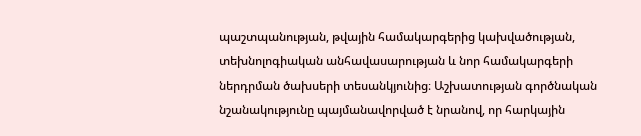պաշտպանության, թվային համակարգերից կախվածության, տեխնոլոգիական անհավասարության և նոր համակարգերի ներդրման ծախսերի տեսանկյունից։ Աշխատության գործնական նշանակությունը պայմանավորված է նրանով, որ հարկային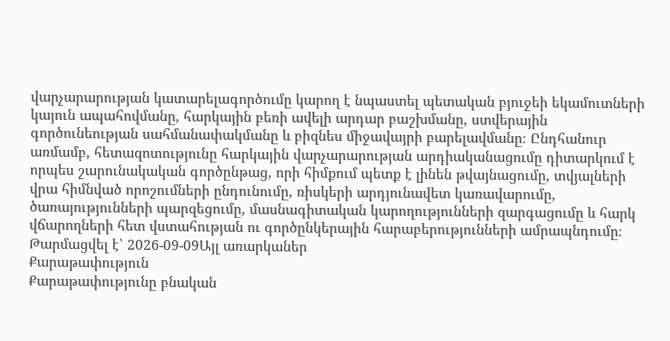վարչարարության կատարելագործումը կարող է նպաստել պետական բյուջեի եկամուտների կայուն ապահովմանը, հարկային բեռի ավելի արդար բաշխմանը, ստվերային գործունեության սահմանափակմանը և բիզնես միջավայրի բարելավմանը։ Ընդհանուր առմամբ, հետազոտությունը հարկային վարչարարության արդիականացումը դիտարկում է որպես շարունակական գործընթաց, որի հիմքում պետք է լինեն թվայնացումը, տվյալների վրա հիմնված որոշումների ընդունումը, ռիսկերի արդյունավետ կառավարումը, ծառայությունների պարզեցումը, մասնագիտական կարողությունների զարգացումը և հարկ վճարողների հետ վստահության ու գործընկերային հարաբերությունների ամրապնդումը։
Թարմացվել է՝ 2026-09-09Այլ առարկաներ
Քարաթափություն
Քարաթափությունը բնական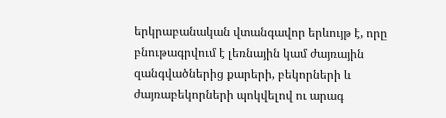երկրաբանական վտանգավոր երևույթ է, որը բնութագրվում է լեռնային կամ ժայռային զանգվածներից քարերի, բեկորների և ժայռաբեկորների պոկվելով ու արագ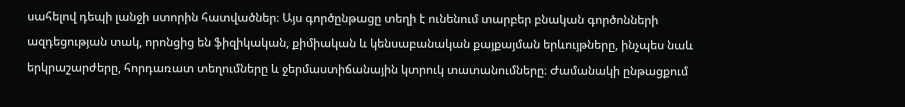սահելով դեպի լանջի ստորին հատվածներ։ Այս գործընթացը տեղի է ունենում տարբեր բնական գործոնների ազդեցության տակ, որոնցից են ֆիզիկական, քիմիական և կենսաբանական քայքայման երևույթները, ինչպես նաև երկրաշարժերը, հորդառատ տեղումները և ջերմաստիճանային կտրուկ տատանումները։ Ժամանակի ընթացքում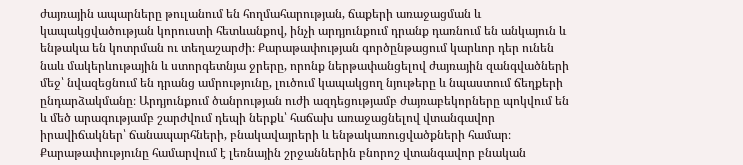ժայռային ապարները թուլանում են հողմահարության, ճաքերի առաջացման և կապակցվածության կորուստի հետևանքով, ինչի արդյունքում դրանք դառնում են անկայուն և ենթակա են կոտրման ու տեղաշարժի։ Քարաթափության գործընթացում կարևոր դեր ունեն նաև մակերևութային և ստորգետնյա ջրերը, որոնք ներթափանցելով ժայռային զանգվածների մեջ՝ նվազեցնում են դրանց ամրությունը, լուծում կապակցող նյութերը և նպաստում ճեղքերի ընդարձակմանը։ Արդյունքում ծանրության ուժի ազդեցությամբ ժայռաբեկորները պոկվում են և մեծ արագությամբ շարժվում դեպի ներքև՝ հաճախ առաջացնելով վտանգավոր իրավիճակներ՝ ճանապարհների, բնակավայրերի և ենթակառուցվածքների համար։ Քարաթափությունը համարվում է լեռնային շրջաններին բնորոշ վտանգավոր բնական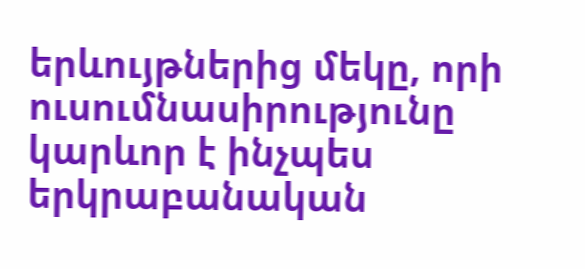երևույթներից մեկը, որի ուսումնասիրությունը կարևոր է ինչպես երկրաբանական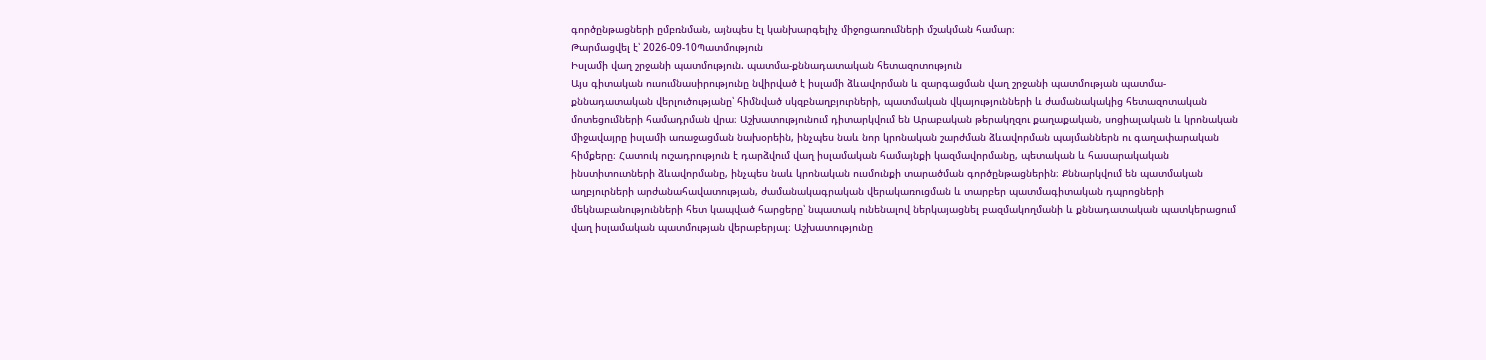գործընթացների ըմբռնման, այնպես էլ կանխարգելիչ միջոցառումների մշակման համար։
Թարմացվել է՝ 2026-09-10Պատմություն
Իսլամի վաղ շրջանի պատմություն. պատմա-քննադատական հետազոտություն
Այս գիտական ուսումնասիրությունը նվիրված է իսլամի ձևավորման և զարգացման վաղ շրջանի պատմության պատմա-քննադատական վերլուծությանը՝ հիմնված սկզբնաղբյուրների, պատմական վկայությունների և ժամանակակից հետազոտական մոտեցումների համադրման վրա։ Աշխատությունում դիտարկվում են Արաբական թերակղզու քաղաքական, սոցիալական և կրոնական միջավայրը իսլամի առաջացման նախօրեին, ինչպես նաև նոր կրոնական շարժման ձևավորման պայմաններն ու գաղափարական հիմքերը։ Հատուկ ուշադրություն է դարձվում վաղ իսլամական համայնքի կազմավորմանը, պետական և հասարակական ինստիտուտների ձևավորմանը, ինչպես նաև կրոնական ուսմունքի տարածման գործընթացներին։ Քննարկվում են պատմական աղբյուրների արժանահավատության, ժամանակագրական վերակառուցման և տարբեր պատմագիտական դպրոցների մեկնաբանությունների հետ կապված հարցերը՝ նպատակ ունենալով ներկայացնել բազմակողմանի և քննադատական պատկերացում վաղ իսլամական պատմության վերաբերյալ։ Աշխատությունը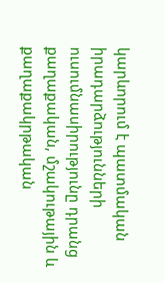կարևորում է պատմական իրադարձությունների ուսումնասիրությունը դրանց քաղաքական, մշակութային և քաղաքակրթական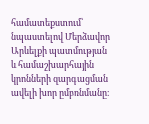համատեքստում՝ նպաստելով Մերձավոր Արևելքի պատմության և համաշխարհային կրոնների զարգացման ավելի խոր ըմբռնմանը։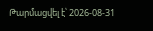Թարմացվել է՝ 2026-08-31